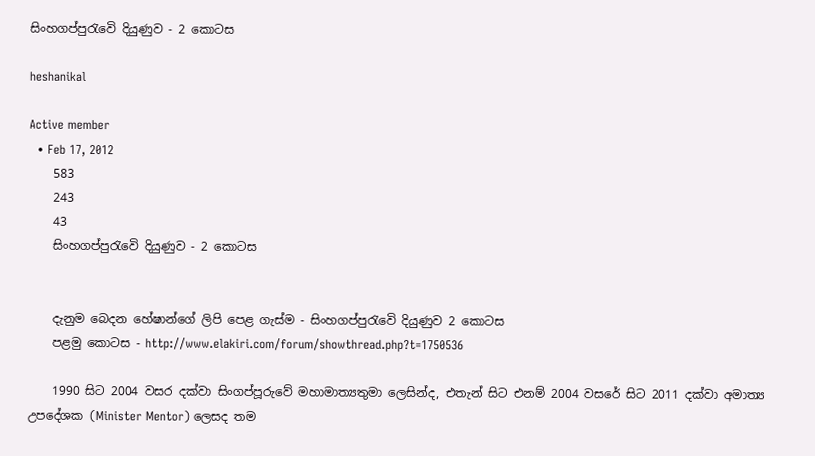සිංහගප්පුරැවෙි දියුණුව - 2 කොටස

heshanikal

Active member
  • Feb 17, 2012
    583
    243
    43
    සිංහගප්පුරැවෙි දියුණුව - 2 කොටස


    දැනුම බෙදන හේෂාන්ගේ ලිපි පෙළ ගැස්ම - සිංහගප්පුරැවෙි දියුණුව 2 කොටස
    පළමු කොටස - http://www.elakiri.com/forum/showthread.php?t=1750536

    1990 සිට 2004 වසර දක්‌වා සිංගප්පූරුවේ මහාමාත්‍යතුමා ලෙසින්ද, එතැන් සිට එනම් 2004 වසරේ සිට 2011 දක්‌වා අමාත්‍ය උපදේශක (Minister Mentor) ලෙසද තම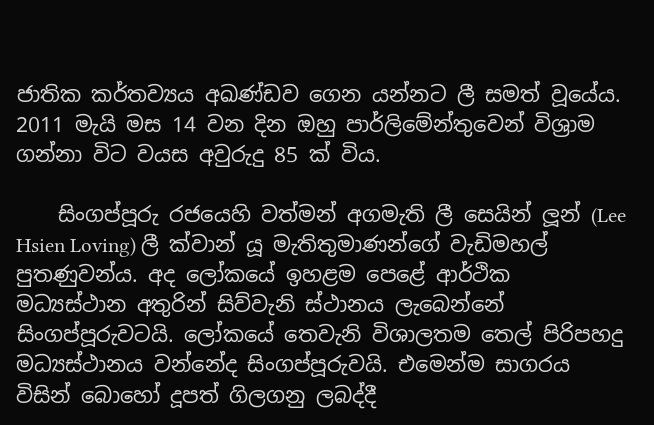ජාතික කර්තව්‍යය අඛණ්‌ඩව ගෙන යන්නට ලී සමත් වූයේය. 2011 මැයි මස 14 වන දින ඔහු පාර්ලිමේන්තුවෙන් විශ්‍රාම ගන්නා විට වයස අවුරුදු 85 ක්‌ විය.

    සිංගප්පූරු රජයෙහි වත්මන් අගමැති ලී සෙයින් ලූන් (Lee Hsien Loving) ලී ක්‌වාන් යූ මැතිතුමාණන්ගේ වැඩිමහල් පුතණුවන්ය. අද ලෝකයේ ඉහළම පෙළේ ආර්ථික මධ්‍යස්‌ථාන අතුරින් සිව්වැනි ස්‌ථානය ලැබෙන්නේ සිංගප්පූරුවටයි. ලෝකයේ තෙවැනි විශාලතම තෙල් පිරිපහදු මධ්‍යස්‌ථානය වන්නේද සිංගප්පූරුවයි. එමෙන්ම සාගරය විසින් බොහෝ දූපත් ගිලගනු ලබද්දී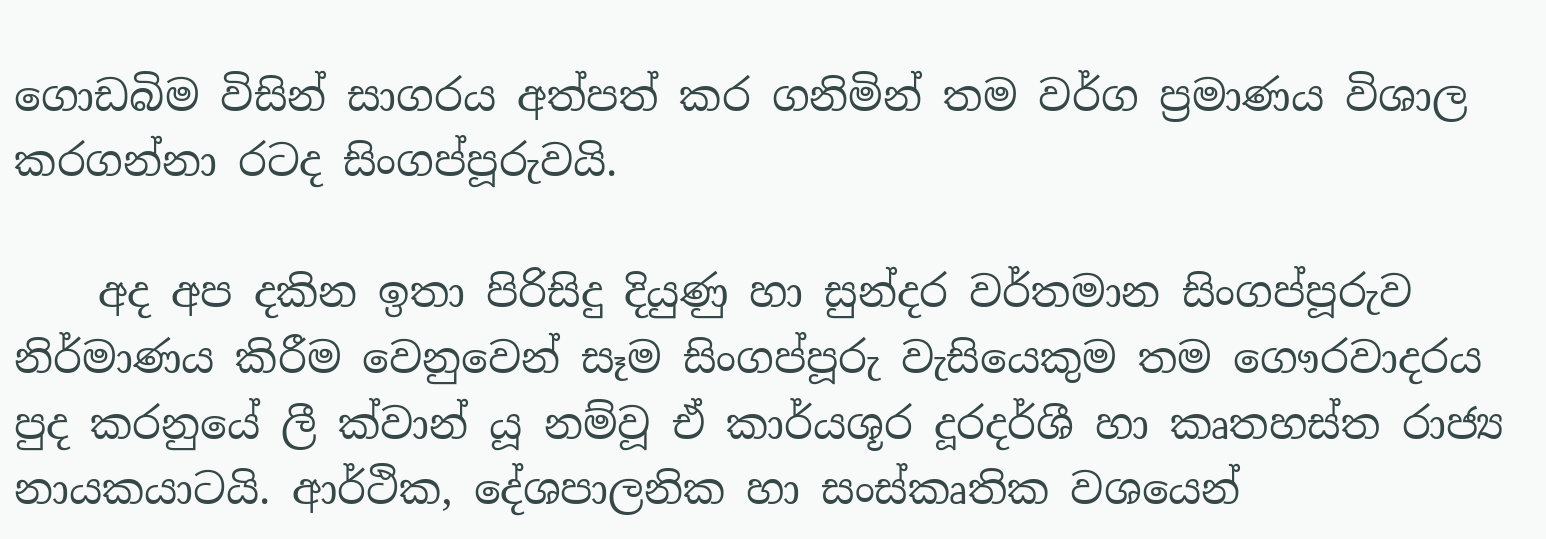ගොඩබිම විසින් සාගරය අත්පත් කර ගනිමින් තම වර්ග ප්‍රමාණය විශාල කරගන්නා රටද සිංගප්පූරුවයි.

    අද අප දකින ඉතා පිරිසිදු දියුණු හා සුන්දර වර්තමාන සිංගප්පූරුව නිර්මාණය කිරීම වෙනුවෙන් සෑම සිංගප්පූරු වැසියෙකුම තම ගෞරවාදරය පුද කරනුයේ ලී ක්‌වාන් යූ නම්වූ ඒ කාර්යශූර දූරදර්ශී හා කෘතහස්‌ත රාජ්‍ය නායකයාටයි. ආර්ථික, දේශපාලනික හා සංස්‌කෘතික වශයෙන්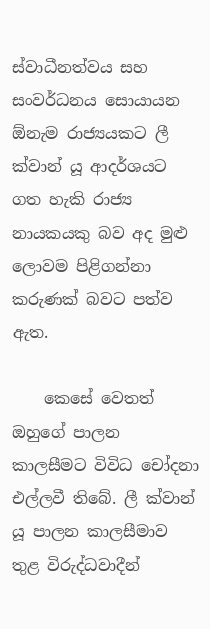ස්‌වාධීනත්වය සහ සංවර්ධනය සොයායන ඕනැම රාජ්‍යයකට ලී ක්‌වාන් යූ ආදර්ශයට ගත හැකි රාජ්‍ය නායකයකු බව අද මුළු ලොවම පිළිගන්නා කරුණක්‌ බවට පත්ව ඇත.

    කෙසේ වෙතත් ඔහුගේ පාලන කාලසීමට විවිධ චෝදනා එල්ලවී තිබේ. ලී ක්වාන් යූ පාලන කාලසීමාව තුළ විරුද්ධවාදීන්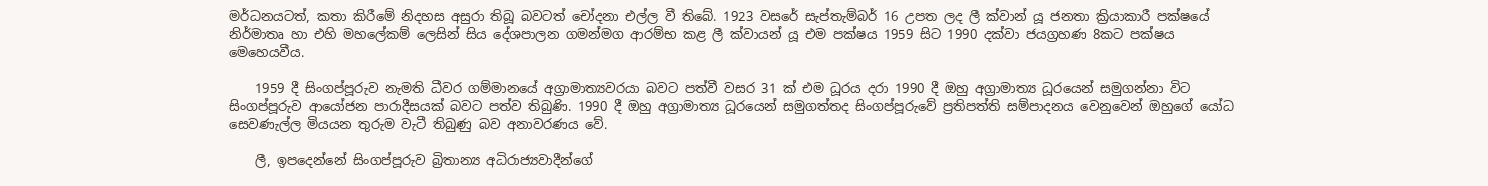මර්ධනයටත්, කතා කිරීමේ නිදහස අසුරා තිබූ බවටත් චෝදනා එල්ල වී තිබේ. 1923 වසරේ සැප්තැම්බර් 16 උපත ලද ලී ක්වාන් යූ ජනතා ක්‍රියාකාරී පක්ෂයේ නිර්මාතෘ හා එහි මහලේකම් ලෙසින් සිය දේශපාලන ගමන්මග ආරම්භ කළ ලී ක්වායන් යූ එම පක්ෂය 1959 සිට 1990 දක්වා ජයග්‍රහණ 8කට පක්ෂය මෙහෙයවීය.

    1959 දී සිංගප්පූරුව නැමති ධීවර ගම්මානයේ අග්‍රාමාත්‍යවරයා බවට පත්වී වසර 31 ක් එම ධූරය දරා 1990 දී ඔහු අග්‍රාමාත්‍ය ධූරයෙන් සමුගන්නා විට සිංගප්පූරුව ආයෝජන පාරාදීසයක් බවට පත්ව තිබුණි. 1990 දී ඔහු අග්‍රාමාත්‍ය ධූරයෙන් සමුගත්තද සිංගප්පූරුවේ ප්‍රතිපත්ති සම්පාදනය වෙනුවෙන් ඔහුගේ යෝධ සෙවණැල්ල මියයන තුරුම වැටී තිබුණු බව අනාවරණය වේ.

    ලී, ඉපදෙන්නේ සිංගප්පූරුව බ්‍රිතාන්‍ය අධිරාජ්‍යවාදීන්ගේ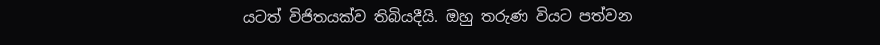යටත් විජිතයක්ව තිබියදීයි. ඔහු තරුණ වියට පත්වන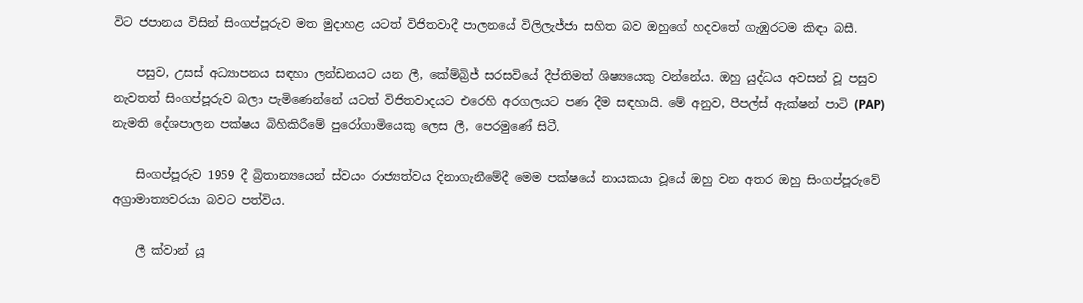විට ජපානය විසින් සිංගප්පූරුව මත මුදාහළ යටත් විජිතවාදී පාලනයේ විලිලැජ්ජා සහිත බව ඔහුගේ හදවතේ ගැඹුරටම කිඳා බසී.

    පසුව, උසස් අධ්‍යාපනය සඳහා ලන්ඩනයට යන ලී, කේම්බ්‍රිජ් සරසවියේ දීප්තිමත් ශිෂ්‍යයෙකු වන්නේය. ඔහු යුද්ධය අවසන් වූ පසුව නැවතත් සිංගප්පූරුව බලා පැමිණෙන්නේ යටත් විජිතවාදයට එරෙහි අරගලයට පණ දීම සඳහායි. මේ අනුව, පීපල්ස් ඇක්ෂන් පාටි (PAP) නැමති දේශපාලන පක්ෂය බිහිකිරීමේ පුරෝගාමියෙකු ලෙස ලී, පෙරමුණේ සිටී.

    සිංගප්පූරුව 1959 දී බ්‍රිතාන්‍යයෙන් ස්වයං රාජ්‍යත්වය දිනාගැනීමේදී මෙම පක්ෂයේ නායකයා වූයේ ඔහු වන අතර ඔහු සිංගප්පූරුවේ අග්‍රාමාත්‍යවරයා බවට පත්විය.

    ලී ක්වාන් යූ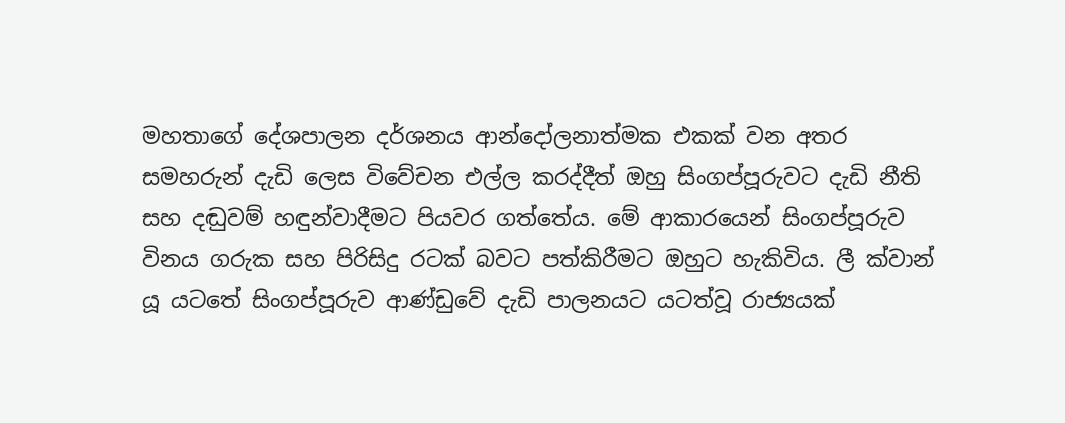මහතාගේ දේශපාලන දර්ශනය ආන්දෝලනාත්මක එකක් වන අතර සමහරුන් දැඩි ලෙස විවේචන එල්ල කරද්දීත් ඔහු සිංගප්පූරුවට දැඩි නීති සහ දඬුවම් හඳුන්වාදීමට පියවර ගත්තේය. මේ ආකාරයෙන් සිංගප්පූරුව විනය ගරුක සහ පිරිසිදු රටක් බවට පත්කිරීමට ඔහුට හැකිවිය. ලී ක්වාන් යූ යටතේ සිංගප්පූරුව ආණ්ඩුවේ දැඩි පාලනයට යටත්වූ රාජ්‍යයක්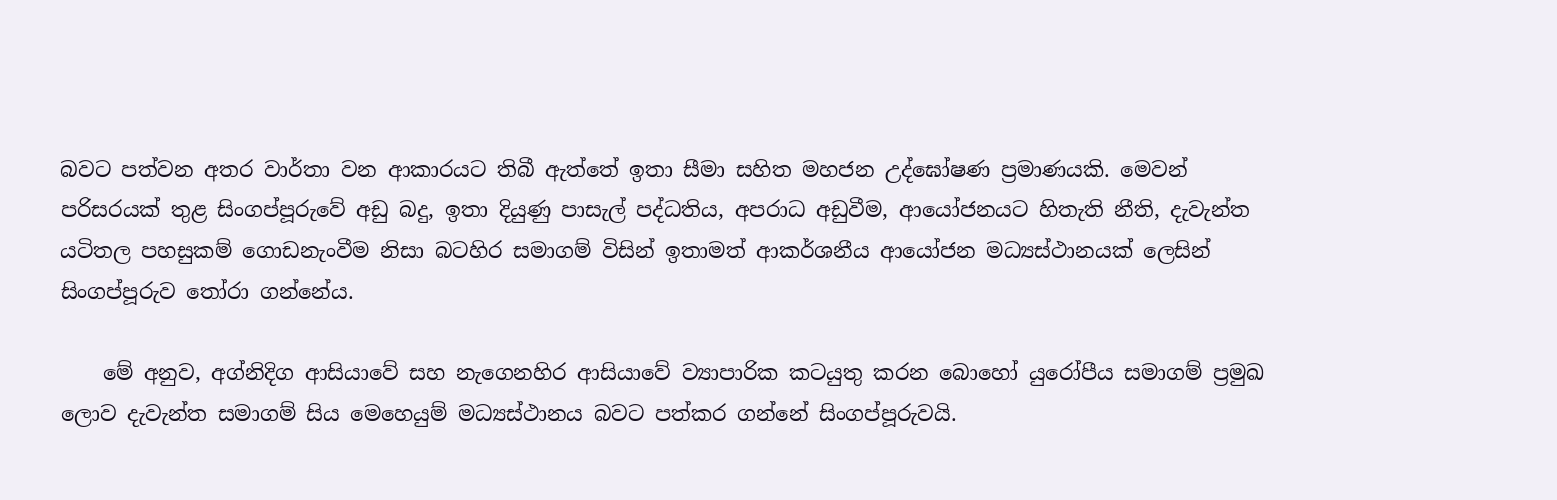බවට පත්වන අතර වාර්තා වන ආකාරයට තිබී ඇත්තේ ඉතා සීමා සහිත මහජන උද්ඝෝෂණ ප්‍රමාණයකි. මෙවන් පරිසරයක් තුළ සිංගප්පූරුවේ අඩු බදු, ඉතා දියුණු පාසැල් පද්ධතිය, අපරාධ අඩුවීම, ආයෝජනයට හිතැති නීති, දැවැන්ත යටිතල පහසුකම් ගොඩනැංවීම නිසා බටහිර සමාගම් විසින් ඉතාමත් ආකර්ශනීය ආයෝජන මධ්‍යස්ථානයක් ලෙසින් සිංගප්පූරුව තෝරා ගන්නේය.

    මේ අනුව, අග්නිදිග ආසියාවේ සහ නැගෙනහිර ආසියාවේ ව්‍යාපාරික කටයුතු කරන බොහෝ යුරෝපීය සමාගම් ප්‍රමුඛ ලොව දැවැන්ත සමාගම් සිය මෙහෙයුම් මධ්‍යස්ථානය බවට පත්කර ගන්නේ සිංගප්පූරුවයි.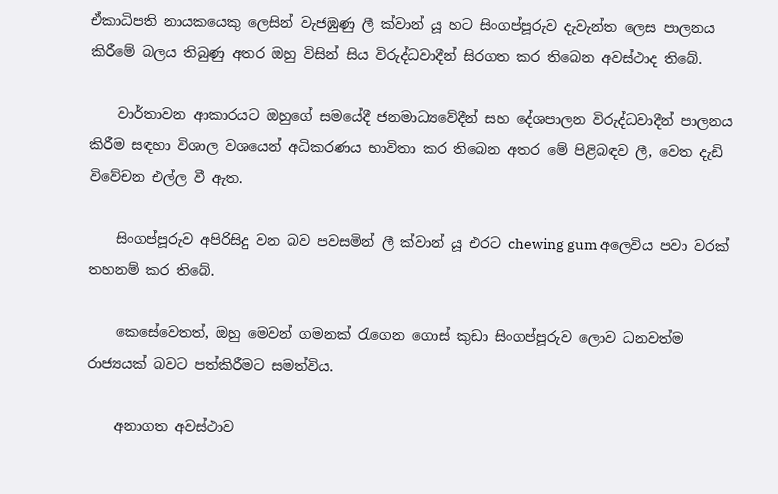ඒකාධිපති නායකයෙකු ලෙසින් වැජඹුණු ලී ක්වාන් යූ හට සිංගප්පූරුව දැවැන්ත ලෙස පාලනය කිරීමේ බලය තිබුණු අතර ඔහු විසින් සිය විරුද්ධවාදීන් සිරගත කර තිබෙන අවස්ථාද තිබේ.

    වාර්තාවන ආකාරයට ඔහුගේ සමයේදී ජනමාධ්‍යවේදීන් සහ දේශපාලන විරුද්ධවාදීන් පාලනය කිරීම සඳහා විශාල වශයෙන් අධිකරණය භාවිතා කර තිබෙන අතර මේ පිළිබඳව ලී, වෙත දැඩි විවේචන එල්ල වී ඇත.

    සිංගප්පූරුව අපිරිසිදු වන බව පවසමින් ලී ක්වාන් යූ එරට chewing gum අලෙවිය පවා වරක් තහනම් කර තිබේ.

    කෙසේවෙතත්, ඔහු මෙවන් ගමනක් රැගෙන ගොස් කුඩා සිංගප්පූරුව ලොව ධනවත්ම රාජ්‍යයක් බවට පත්කිරීමට සමත්විය.

    අනාගත අවස්ථාව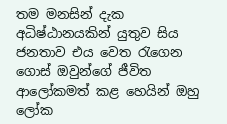තම මනසින් දැක අධිෂ්ඨානයකින් යුතුව සිය ජනතාව එය වෙත රැගෙන ගොස් ඔවුන්ගේ ජීවිත ආලෝකමත් කළ හෙයින් ඔහු ලෝක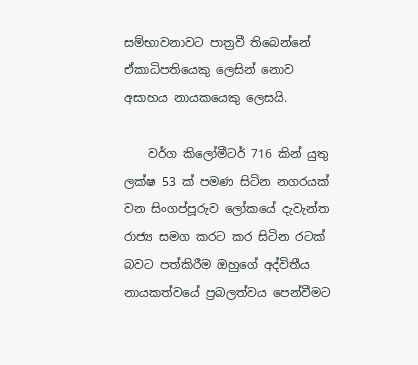සම්භාවනාවට පාත්‍රවී තිබෙන්නේ ඒකාධිපතියෙකු ලෙසින් නොව අසාහය නායකයෙකු ලෙසයි.

    වර්ග කිලෝමීටර් 716 කින් යුතු ලක්ෂ 53 ක් පමණ සිටින නගරයක් වන සිංගප්පූරුව ලෝකයේ දැවැන්ත රාජ්‍ය සමග කරට කර සිටින රටක් බවට පත්කිරීම ඔහුගේ අද්විතීය නායකත්වයේ ප්‍රබලත්වය පෙන්වීමට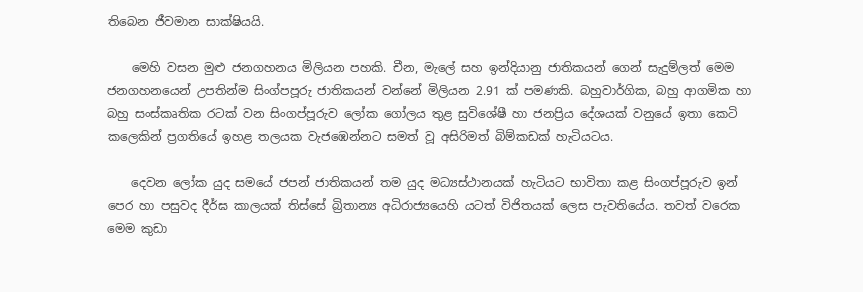තිබෙන ජීවමාන සාක්ෂියයි.

    මෙහි වසන මුළු ජනගහනය මිලියන පහකි. චීන, මැලේ සහ ඉන්දියානු ජාතිකයන් ගෙන් සැදුම්ලත් මෙම ජනගහනයෙන් උපතින්ම සිංග්පපූරු ජාතිකයන් වන්නේ මිලියන 2.91 ක්‌ පමණකි. බහුවාර්ගික, බහු ආගමික හා බහු සංස්‌කෘතික රටක්‌ වන සිංගප්පූරුව ලෝක ගෝලය තුළ සුවිශේෂී හා ජනප්‍රිය දේශයක්‌ වනුයේ ඉතා කෙටි කලෙකින් ප්‍රගතියේ ඉහළ තලයක වැජඹෙන්නට සමත් වූ අසිරිමත් බිම්කඩක්‌ හැටියටය.

    දෙවන ලෝක යුද සමයේ ජපන් ජාතිකයන් තම යුද මධ්‍යස්‌ථානයක්‌ හැටියට භාවිතා කළ සිංගප්පූරුව ඉන් පෙර හා පසුවද දීර්ඝ කාලයක්‌ තිස්‌සේ බ්‍රිතාන්‍ය අධිරාජ්‍යයෙහි යටත් විජිතයක්‌ ලෙස පැවතියේය. තවත් වරෙක මෙම කුඩා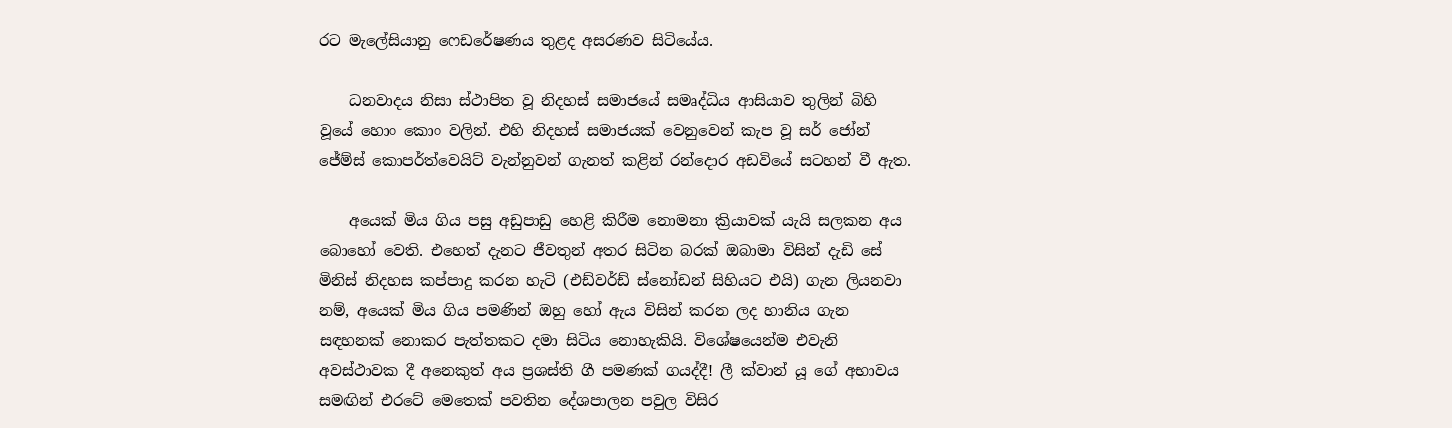රට මැලේසියානු ෆෙඩරේෂණය තුළද අසරණව සිටියේය.

    ධනවාදය නිසා ස්ථාපිත වූ නිදහස් සමාජයේ සමෘද්ධිය ආසියාව තුලින් බිහි වූයේ හොං කොං වලින්. එහි නිදහස් සමාජයක් වෙනුවෙන් කැප වූ සර් ජෝන් ජේම්ස් කොපර්ත්වෙයිට් වැන්නුවන් ගැනත් කළින් රන්දොර අඩවියේ සටහන් වී ඇත.

    අයෙක් මිය ගිය පසු අඩුපාඩු හෙළි කිරීම නොමනා ක්‍රියාවක් යැයි සලකන අය බොහෝ වෙති. එහෙත් දැනට ජීවතුන් අතර සිටින බරක් ඔබාමා විසින් දැඩි සේ මිනිස් නිදහස කප්පාදු කරන හැටි (එඩ්වර්ඩ් ස්නෝඩන් සිහියට එයි) ගැන ලියනවා නම්, අයෙක් මිය ගිය පමණින් ඔහු හෝ ඇය විසින් කරන ලද හානිය ගැන සඳහනක් නොකර පැත්තකට දමා සිටිය නොහැකියි. විශේෂයෙන්ම එවැනි අවස්ථාවක දී අනෙකුත් අය ප්‍රශස්ති ගී පමණක් ගයද්දී! ලී ක්වාන් යූ ගේ අභාවය සමඟින් එරටේ මෙතෙක් පවතින දේශපාලන පවුල විසිර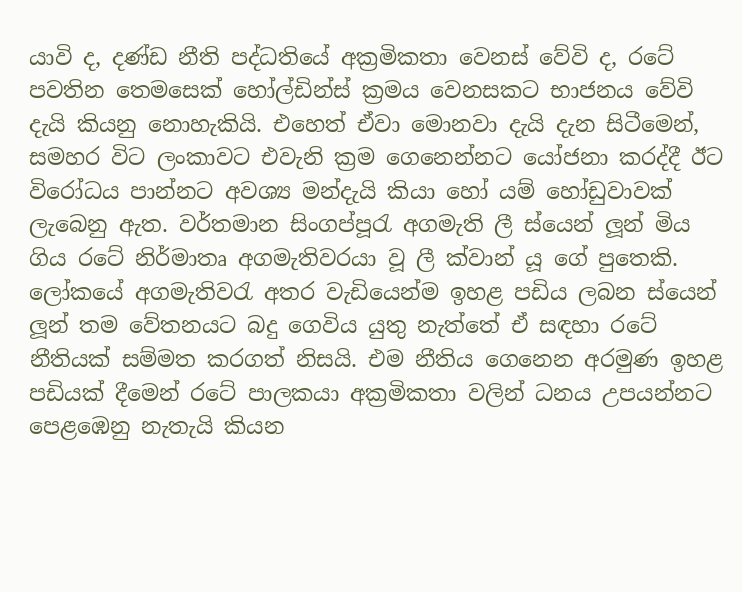යාවි ද, දණ්ඩ නීති පද්ධතියේ අක්‍රමිකතා වෙනස් වේවි ද, රටේ පවතින තෙමසෙක් හෝල්ඩින්ස් ක්‍රමය වෙනසකට භාජනය වේවි දැයි කියනු නොහැකියි. එහෙත් ඒවා මොනවා දැයි දැන සිටීමෙන්, සමහර විට ලංකාවට එවැනි ක්‍රම ගෙනෙන්නට යෝජනා කරද්දී ඊට විරෝධය පාන්නට අවශ්‍ය මන්දැයි කියා හෝ යම් හෝඩුවාවක් ලැබෙනු ඇත. වර්තමාන සිංගප්පූරැ අගමැති ලී ස්යෙන් ලූන් මිය ගිය රටේ නිර්මාතෘ අගමැතිවරයා වූ ලී ක්වාන් යූ ගේ පුතෙකි. ලෝකයේ අගමැතිවරැ අතර වැඩියෙන්ම ඉහළ පඩිය ලබන ස්යෙන් ලූන් තම වේතනයට බදු ගෙවිය යුතු නැත්තේ ඒ සඳහා රටේ නීතියක් සම්මත කරගත් නිසයි. එම නීතිය ගෙනෙන අරමුණ ඉහළ පඩියක් දීමෙන් රටේ පාලකයා අක්‍රමිකතා වලින් ධනය උපයන්නට පෙළඹෙනු නැතැයි කියන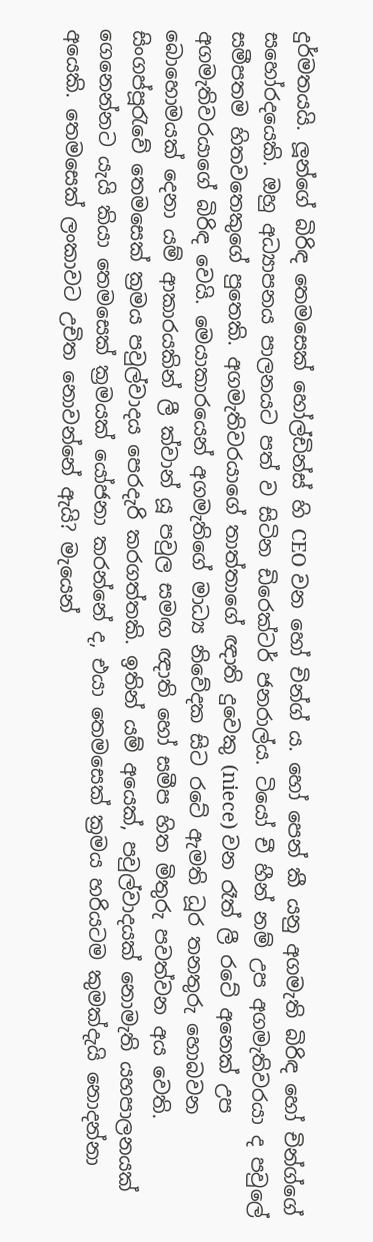දුර්මතයයි. ලූන්ගේ බිරිඳ තෙමසෙක් හෝල්ඩින්ස් හි CEO වන හෝ චින්ග් ය. හෝ පෙන් කී යනු අගමැති බිරිඳ හෝ චින්ග්ගේ සහෝරදයෙකි. ඔහු අධ්‍යාපනය පාලනයට පත් ව සිටින ඩිරෙක්ටර් ජනරාල්ය. ටියෝ චී හීන් නම් උප අගමැතිවරයා ද පවුලේ සමීපතම හිතවතෙකුගේ පුතෙකි. අගමැතිවරයාගේ තාත්තාගේ ඥාති දුවෙකු (niece) වන රෑත් ලී රටේ අනෙක් උප අගමැතිවරයාගේ බිරිඳ වෙයි. මෙයාකාරයෙන් අගමැතිගේ මාධ්‍ය නිවේදක සිට රටේ ඇමති ධූර තනතුරු හොබවන බොහොමයක් දෙනා යම් ආකාරයකින් ලී ක්වාන් යූ පවුල සමඟ ඥාති හෝ සමීප හිත මිතුරු පවත්වන අය වෙති. සිංගප්පූරැවේ තෙමසෙක් ක්‍රමය පවුල්වාදය පෙරදැරි කරගත්තකි. ඉතින් යම් අයෙක්, පවුල්වාදයක් නොමැති යහපාලනයක් ගෙනෙන්නට යැයි කියා තෙමසෙක් ක්‍රමයක් යෝජනා කරන්නේ ද, එයා තෙමසෙක් ක්‍රමය හරියටම කුමක්දැයි නොදන්නා අයෙකි. තෙමසෙක් ලංකාවට උචිත නොවන්නේ ඇයි? මැයෙන්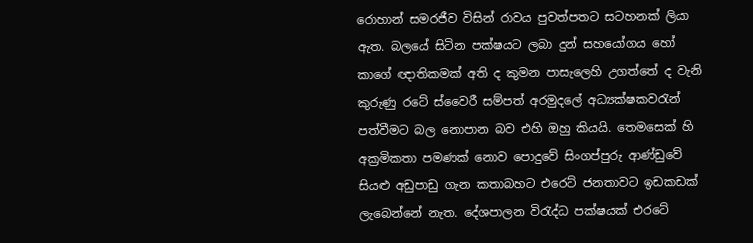රොහාන් සමරජීව විසින් රාවය පුවත්පතට සටහනක් ලියා ඇත. බලයේ සිටින පක්ෂයට ලබා දුන් සහයෝගය හෝ කාගේ ඥාතිකමක් අති ද කුමන පාසැලෙහි උගත්තේ ද වැනි කුරුණු රටේ ස්වෛරී සම්පත් අරමුදලේ අධ්‍යක්ෂකවරැන් පත්වීමට බල නොපාන බව එහි ඔහු කියයි. තෙමසෙක් හි අක්‍රමිකතා පමණක් නොව පොදුවේ සිංගප්පුරු ආණ්ඩුවේ සියළු අඩුපාඩු ගැන කතාබහට එරෙට් ජනතාවට ඉඩකඩක් ලැබෙන්නේ නැත. දේශපාලන විරැද්ධ පක්ෂයක් එරටේ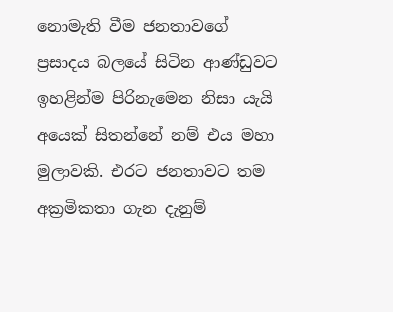නොමැති වීම ජනතාවගේ ප්‍රසාදය බලයේ සිටින ආණ්ඩුවට ඉහළින්ම පිරිනැමෙන නිසා යැයි අයෙක් සිතන්නේ නම් එය මහා මුලාවකි. එරට ජනතාවට තම අක්‍රමිකතා ගැන දැනුම්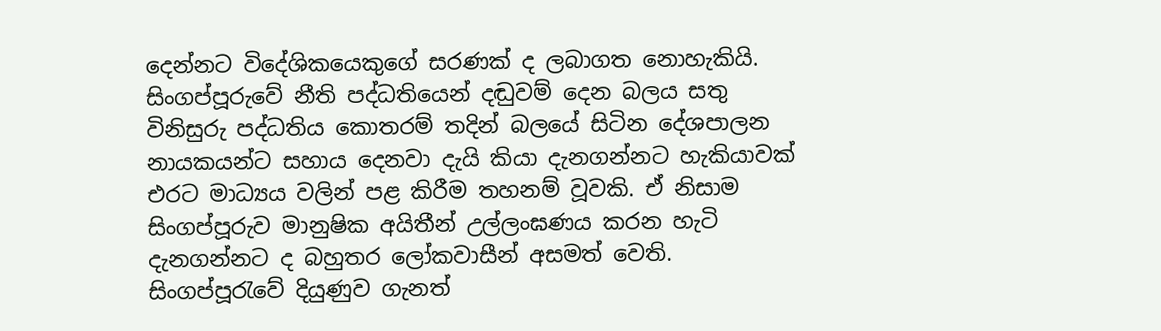දෙන්නට විදේශිකයෙකුගේ සරණක් ද ලබාගත නොහැකියි. සිංගප්පූරුවේ නීති පද්ධතියෙන් දඬුවම් දෙන බලය සතු විනිසුරු පද්ධතිය කොතරම් තදින් බලයේ සිටින දේශපාලන නායකයන්ට සහාය දෙනවා දැයි කියා දැනගන්නට හැකියාවක් එරට මාධ්‍යය වලින් පළ කිරීම තහනම් වූවකි. ඒ නිසාම සිංගප්පූරුව මානුෂික අයිතීන් උල්ලංඝණය කරන හැටි දැනගන්නට ද බහුතර ලෝකවාසීන් අසමත් වෙති. සිංගප්පූරැවේ දියුණුව ගැනත්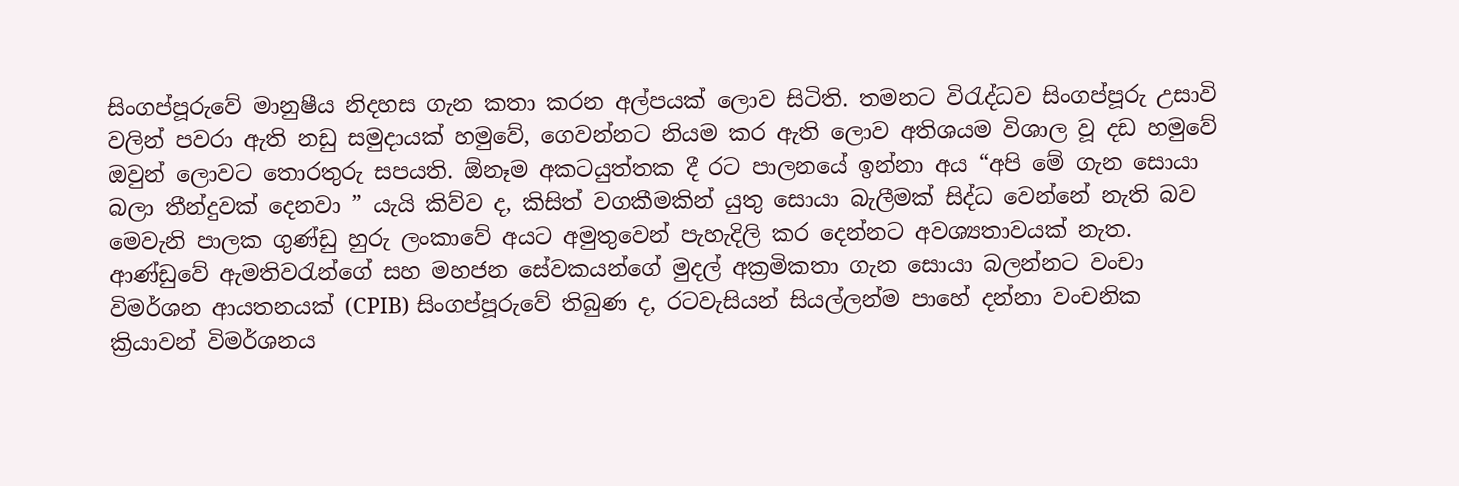සිංගප්පූරුවේ මානුෂීය නිදහස ගැන කතා කරන අල්පයක් ලොව සිටිති. තමනට විරැද්ධව සිංගප්පූරු උසාවි වලින් පවරා ඇති නඩු සමුදායක් හමුවේ, ගෙවන්නට නියම කර ඇති ලොව අතිශයම විශාල වූ දඩ හමුවේ ඔවුන් ලොවට තොරතුරු සපයති. ඕනෑම අකටයුත්තක දී රට පාලනයේ ඉන්නා අය “අපි මේ ගැන සොයා බලා තීන්දුවක් දෙනවා ” යැයි කිව්ව ද, කිසිත් වගකීමකින් යුතු සොයා බැලීමක් සිද්ධ වෙන්නේ නැති බව මෙවැනි පාලක ගුණ්ඩු හුරු ලංකාවේ අයට අමුතුවෙන් පැහැදිලි කර දෙන්නට අවශ්‍යතාවයක් නැත. ආණ්ඩුවේ ඇමතිවරැන්ගේ සහ මහජන සේවකයන්ගේ මුදල් අක්‍රමිකතා ගැන සොයා බලන්නට වංචා විමර්ශන ආයතනයක් (CPIB) සිංගප්පූරුවේ තිබුණ ද, රටවැසියන් සියල්ලන්ම පාහේ දන්නා වංචනික ක්‍රියාවන් විමර්ශනය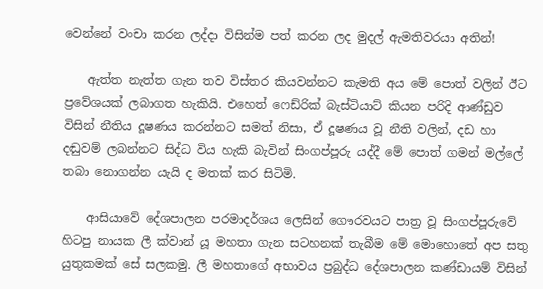වෙන්නේ වංචා කරන ලද්දා විසින්ම පත් කරන ලද මුදල් ඇමතිවරයා අතින්!

    ඇත්ත නැත්ත ගැන තව විස්තර කියවන්නට කැමති අය මේ පොත් වලින් ඊට ප්‍රවේශයක් ලබාගත හැකියි. එහෙත් ෆෙඩ්රික් බැස්ටියාට් කියන පරිදි ආණ්ඩුව විසින් නීතිය දූෂණය කරන්නට සමත් නිසා, ඒ දූෂණය වූ නීති වලින්, දඩ හා දඬුවම් ලබන්නට සිද්ධ විය හැකි බැවින් සිංගප්පූරු යද්දී මේ පොත් ගමන් මල්ලේ තබා නොගන්න යැයි ද මතක් කර සිටිමි.

    ආසියාවේ දේශපාලන පරමාදර්ශය ලෙසින් ගෞරවයට පාත්‍ර වූ සිංගප්පූරුවේ හිටපු නායක ලී ක්වාන් යූ මහතා ගැන සටහනක් තැබීම මේ මොහොතේ අප සතු යුතුකමක් සේ සලකමු. ලී මහතාගේ අභාවය ප්‍රබුද්ධ දේශපාලන කණ්ඩායම් විසින්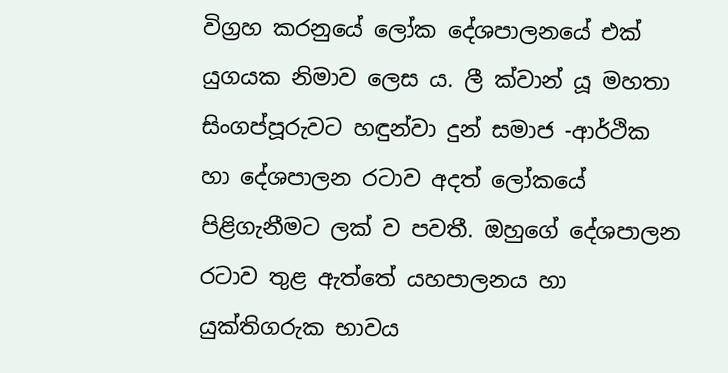විග්‍රහ කරනුයේ ‍ලෝක දේශපාලනයේ එක් යුගයක නිමාව ලෙස ය. ලී ක්වාන් යූ මහතා සිංගප්පූරුවට හඳුන්වා දුන් සමාජ -ආර්ථික හා දේශපාලන රටාව අදත් ලෝකයේ පිළිගැනීමට ලක් ව පවතී. ඔහුගේ දේශපාලන රටාව තුළ ඇත්තේ යහපාලනය හා යුක්තිගරුක භාවය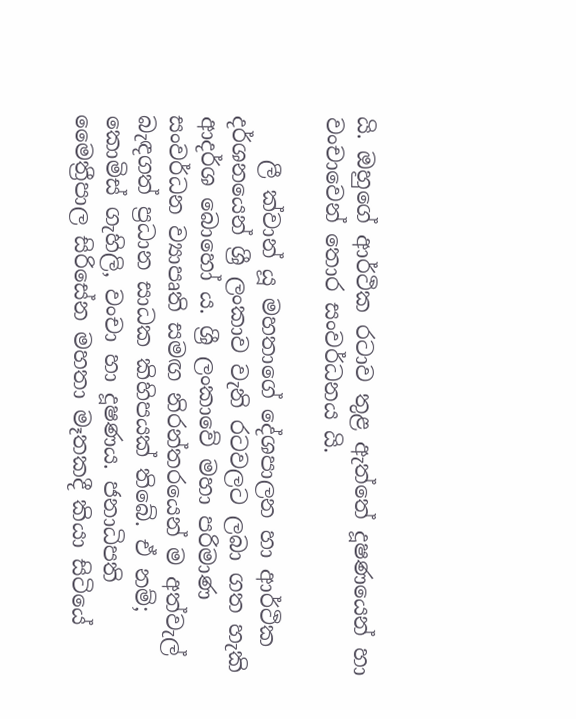යි. ඔහුගේ ආර්ථික රටාව තුළ ඇත්තේ දූෂණයෙන් හා වංචාවෙන් තොර සංවර්ධනය යි.

    ලී ක්වාන් යූ මහතාගේ දේශපාලන හා ආර්ථික දර්ශනයෙන් ශ්‍රී ලංකාව වැනි රටවලට ලබා ගත හැකි ආදර්ශ බොහෝ ය. ශ්‍රී ලංකාවේ මහා පරිමාණ සංවර්ධන ව්‍යාපෘති සමඟ නිරන්තරයෙන් ම අත්වැල් බැඳගත් ප්‍රධාන සාධක කිහිපයක් තිබේ. ඒ නම්; කොමිස් ගැහිලි, වංචා හා දූෂණය. ජනාධිපති මෛත්‍රීපාල සිරිසේන මහතා මෑතකදී කියා සිටියේ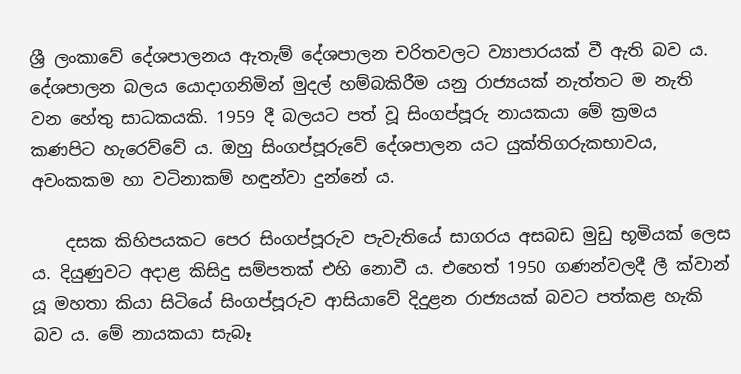ශ්‍රී ලංකාවේ දේශපාලනය ඇතැම් දේශපාලන චරිතවලට ව්‍යාපාරයක් වී ඇති බව ය. දේශපාලන බලය යොදාගනිමින් මුදල් හම්බකිරීම යනු රාජ්‍යයක් නැත්තට ම නැති වන හේතු සාධකයකි. 1959 දී බලයට පත් වූ සිංගප්පූරු නායකයා මේ ක්‍රමය කණපිට හැරෙව්වේ ය. ඔහු සිංගප්පූරුවේ දේශපාලන යට යුක්තිගරුකභාවය, අවංකකම හා වටිනාකම් හඳුන්වා දුන්නේ ය.

    දසක කිහිපයකට පෙර සිංගප්පූරුව පැවැතියේ සාගරය අසබඩ මුඩු භූමියක් ලෙස ය. දියුණුවට අදාළ කිසිදු සම්පතක් එහි නොවී ය. එහෙත් 1950 ගණන්වලදී ලී ක්වාන් යූ මහතා කියා සිටියේ සිංගප්පූරුව ආසියාවේ දිදුළන රාජ්‍යයක් බවට පත්කළ හැකි බව ය. මේ නායකයා සැබෑ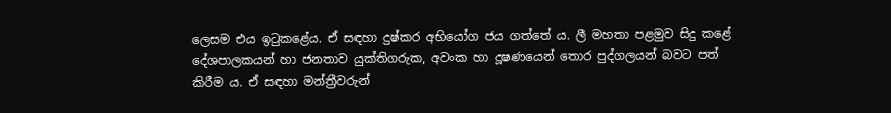ලෙසම එය ඉටුකළේය. ඒ සඳහා දුෂ්කර අභියෝග ජය ගත්තේ ය. ලී මහතා පළමුව සිදු කළේ දේශපාලකයන් හා ජනතාව යුක්තිගරුක, අවංක හා දූෂණයෙන් තොර පුද්ගලයන් බවට පත් කිරීම ය. ඒ සඳහා මන්ත්‍රීවරුන්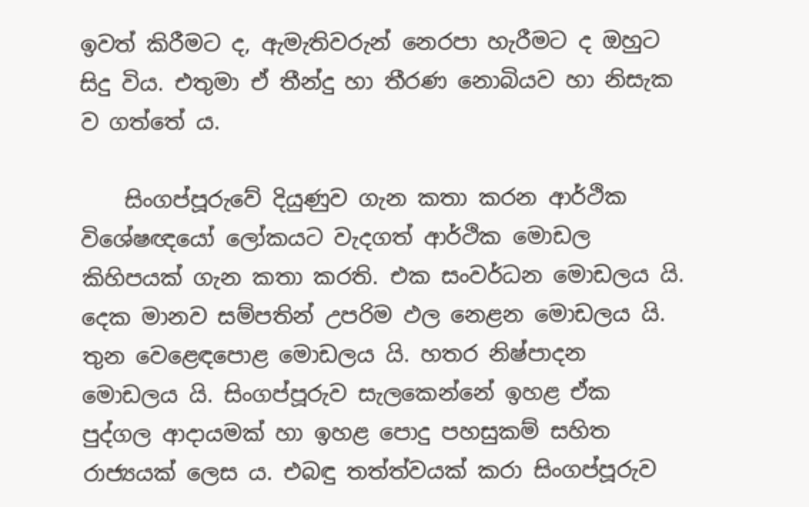ඉවත් කිරීමට ද, ඇමැතිවරුන් නෙරපා හැරීමට ද ඔහුට සිදු විය. එතුමා ඒ තීන්දු හා තීරණ නොබියව හා නිසැක ව ගත්තේ ය.

    සිංගප්පූරුවේ දියුණුව ගැන කතා කරන ආර්ථික විශේෂඥයෝ ලෝකයට වැදගත් ආර්ථික මොඩල කිහිපයක් ගැන කතා කරති. එක සංවර්ධන මොඩලය යි. දෙක මානව සම්පතින් උපරිම ඵල නෙළන මොඩලය යි. තුන වෙළෙඳපොළ මොඩලය යි. හතර නිෂ්පාදන මොඩලය යි. සිංගප්පූරුව සැලකෙන්නේ ඉහළ ඒක පුද්ගල ආදායමක් හා ඉහළ පොදු පහසුකම් සහිත රාජ්‍යයක් ලෙස ය. එබඳු තත්ත්වයක් කරා සිංගප්පූරුව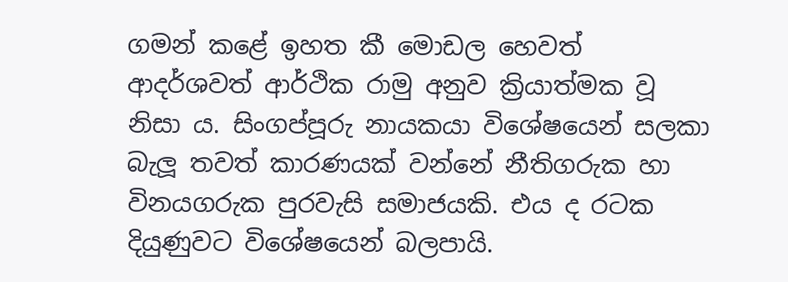ගමන් කළේ ඉහත කී මොඩල හෙවත් ආදර්ශවත් ආර්ථික රාමු අනුව ක්‍රියාත්මක වූ නිසා ය. සිංගප්පූරු නායකයා විශේෂයෙන් සලකා බැලූ තවත් කාරණයක් වන්නේ නීතිගරුක හා විනයගරුක පුරවැසි සමාජයකි. එය ද රටක දියුණුවට විශේෂයෙන් බලපායි.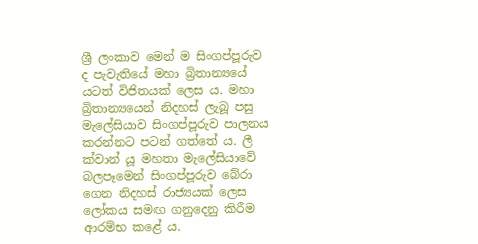ශ්‍රී ලංකාව මෙන් ම සිංගප්පූරුව ද පැවැතියේ මහා බ්‍රිතාන්‍යයේ යටත් විජිතයක් ලෙස ය. මහා බ්‍රිතාන්‍යයෙන් නිදහස් ලැබූ පසු මැලේසියාව සිංගප්පූරුව පාලනය කරන්නට පටන් ගත්තේ ය. ලී ක්වාන් යූ මහතා මැලේසියාවේ බලපෑමෙන් සිංගප්පූරුව බේරා ගෙන නිදහස් රාජ්‍යයක් ලෙස ලෝකය සමඟ ගනුදෙනු කිරීම ආරම්භ කළේ ය.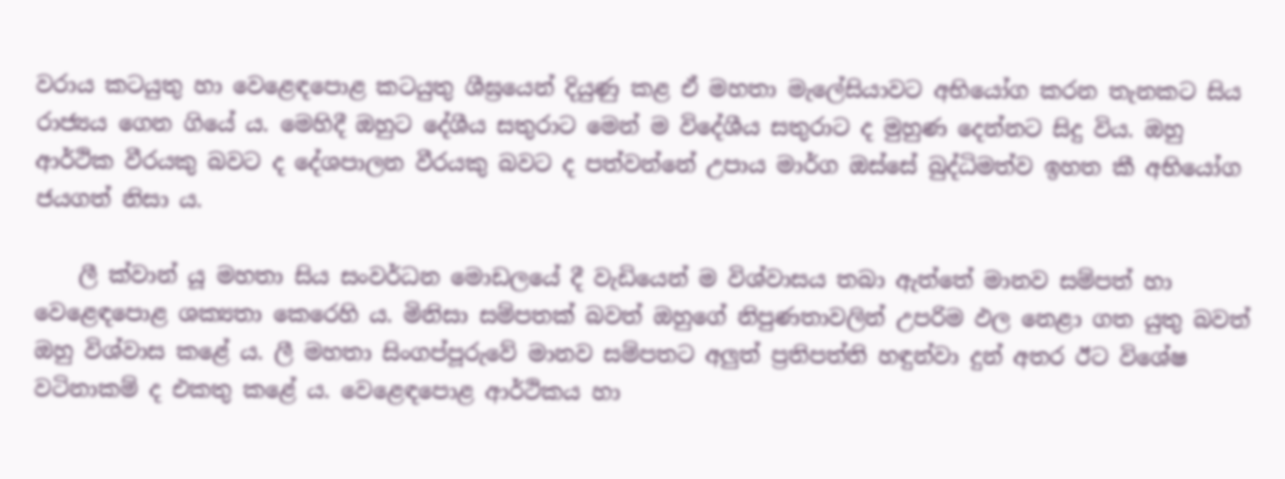වරාය කටයුතු හා වෙළෙඳපොළ කටයුතු ශීඝ්‍රයෙන් දියුණු කළ ඒ මහතා මැලේසියාවට අභියෝග කරන තැනකට සිය රාජ්‍යය ගෙන ගියේ ය. මෙහිදී ඔහුට දේශීය සතුරාට මෙන් ම විදේශීය සතුරාට ද මුහුණ දෙන්නට සිදු විය. ඔහු ආර්ථික වීරයකු බවට ද දේශපාලන වීරයකු බවට ද පත්වන්නේ උපාය මාර්ග ඔස්සේ බුද්ධිමත්ව ඉහත කී අභියෝග ජයගත් නිසා ය.

    ලී ක්වාන් යූ මහතා සිය සංවර්ධන මොඩලයේ දී වැඩියෙන් ම විශ්වාසය තබා ඇත්තේ මානව සම්පත් හා වෙළෙඳපොළ ශක්‍යතා කෙරෙහි ය. මිනිසා සම්පතක් බවත් ඔහුගේ නිපුණතාවලින් උපරිම ඵල නෙළා ගත යුතු බවත් ඔහු විශ්වාස කළේ ය. ලී මහතා සිංගප්පූරුවේ මානව සම්පතට අලුත් ප්‍රතිපත්ති හඳුන්වා දුන් අතර ඊට විශේෂ වටිනාකම් ද එකතු කළේ ය. වෙළෙඳපොළ ආර්ථිකය හා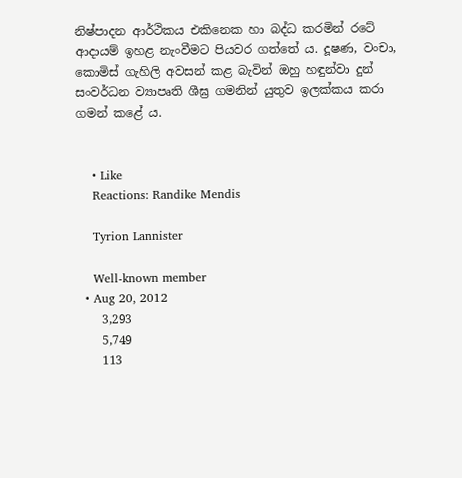නිෂ්පාදන ආර්ථිකය එකිනෙක හා බද්ධ කරමින් රටේ ආදායම් ඉහළ නැංවීමට පියවර ගත්තේ ය. දූෂණ, වංචා, කොමිස් ගැහිලි අවසන් කළ බැවින් ඔහු හඳුන්වා දුන් සංවර්ධන ව්‍යාපෘති ශීඝ්‍ර ගමනින් යුතුව ඉලක්කය කරා ගමන් කළේ ය.


    • Like
    Reactions: Randike Mendis

    Tyrion Lannister

    Well-known member
  • Aug 20, 2012
    3,293
    5,749
    113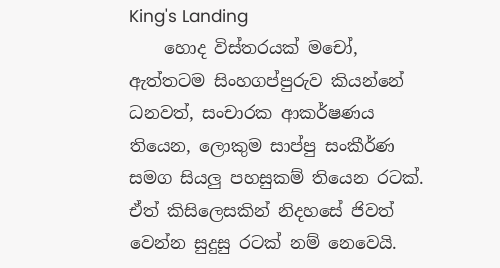King's Landing
    හොද විස්තරයක් මචෝ, ඇත්තටම සිංහගප්පුරුව කියන්නේ ධනවත්, සංචාරක ආකර්ෂණය තියෙන, ලොකුම සාප්පු සංකීර්ණ සමග සියලු පහසුකම් තියෙන රටක්. ඒත් කිසිලෙසකින් නිදහසේ ජිවත් වෙන්න සුදුසු රටක් නම් නෙවෙයි.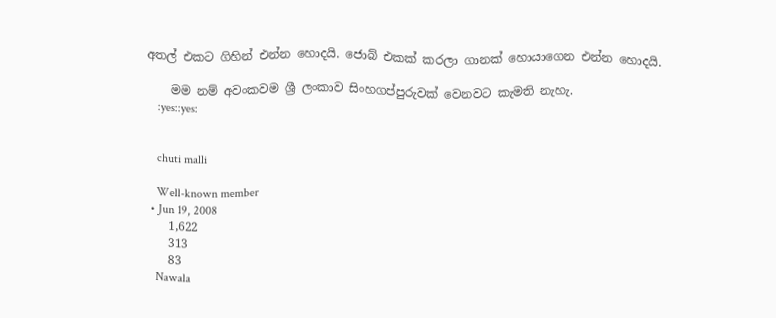අතල් එකට ගිහින් එන්න හොදයි. ජොබ් එකක් කරලා ගානක් හොයාගෙන එන්න හොදයි.

    මම නම් අවංකවම ශ්‍රී ලංකාව සිංහගප්පුරුවක් වෙනවට කැමති නැහැ.
    :yes::yes:


    chuti malli

    Well-known member
  • Jun 19, 2008
    1,622
    313
    83
    Nawala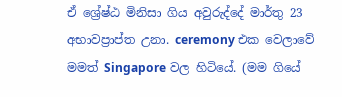ඒ ශ්‍රේෂ්ඨ මිනිසා ගිය අවුරුද්දේ මාර්තු 23 අභාවප්‍රාප්ත උනා. ceremony එක වෙලාවේ මමත් Singapore වල හිටියේ. (මම ගියේ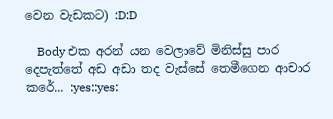වෙන වැඩකට) :D:D

    Body එක අරන් යන වෙලාවේ මිනිස්සු පාර දෙපැත්තේ අඩ අඩා තද වැස්සේ තෙමීගෙන ආචාර කරේ... :yes::yes: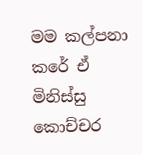මම කල්පනා කරේ ඒ මිනිස්සු කොච්චර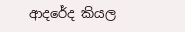ආදරේද කියල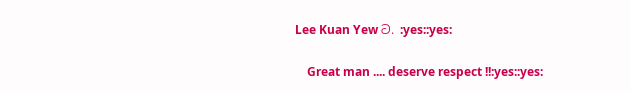Lee Kuan Yew ට. :yes::yes:

    Great man .... deserve respect !!:yes::yes: